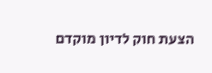הצעת חוק לדיון מוקדם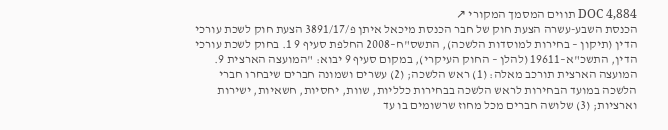DOC 4,884 תווים המסמך המקורי ↗
הכנסת השבע-עשרה הצעת חוק של חבר הכנסת מיכאל איתן פ/3891/17 הצעת חוק לשכת עורכי הדין (תיקון – בחירות למוסדות הלשכה), התשס"ח–2008 החלפת סעיף 9 1. בחוק לשכת עורכי הדין, התשכ"א–19611 (להלן – החוק העיקרי), במקום סעיף 9 יבוא: "המועצה הארצית 9. המועצה הארצית תורכב מאלה: (1) ראש הלשכה; (2) עשרים ושמונה חברים שיבחרו חברי הלשכה במועד הבחירות לראש הלשכה בבחירות כלליות, שוות, יחסיות, חשאיות, ישירות וארציות; (3) שלושה חברים מכל מחוז שרשומים בו עד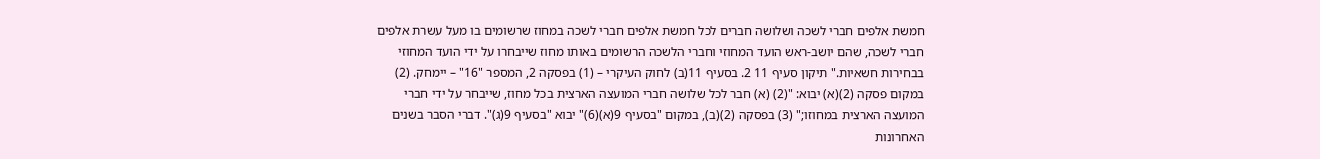חמשת אלפים חברי לשכה ושלושה חברים לכל חמשת אלפים חברי לשכה במחוז שרשומים בו מעל עשרת אלפים חברי לשכה, שהם יושב-ראש הועד המחוזי וחברי הלשכה הרשומים באותו מחוז שייבחרו על ידי הועד המחוזי בבחירות חשאיות." תיקון סעיף 11 2. בסעיף 11(ב) לחוק העיקרי – (1) בפסקה 2, המספר "16" – יימחק. (2) במקום פסקה (2)(א) יבוא: "(2) (א) חבר לכל שלושה חברי המועצה הארצית בכל מחוז, שייבחר על ידי חברי המועצה הארצית במחוזו;" (3) בפסקה (2)(ב), במקום "בסעיף 9(א)(6)" יבוא "בסעיף 9(ג)". דברי הסבר בשנים האחרונות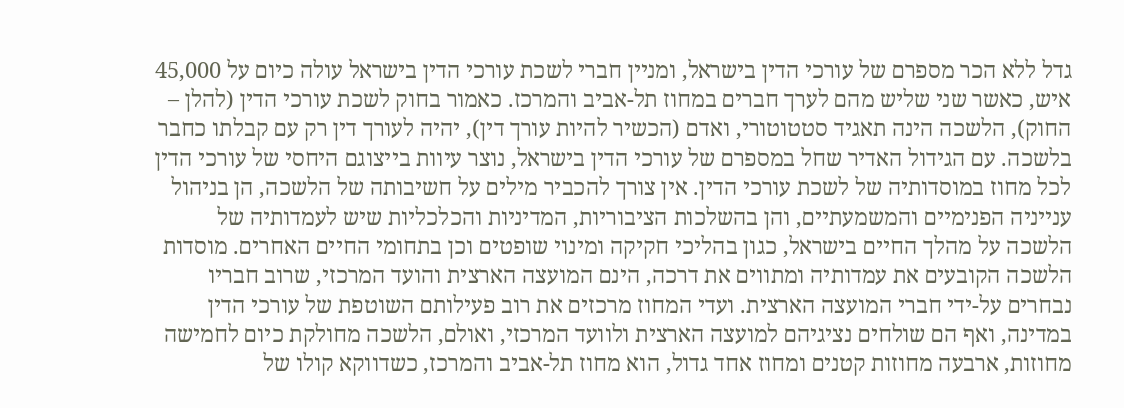גדל ללא הכר מספרם של עורכי הדין בישראל, ומניין חברי לשכת עורכי הדין בישראל עולה כיום על 45,000 איש, כאשר שני שליש מהם לערך חברים במחוז תל-אביב והמרכז. כאמור בחוק לשכת עורכי הדין (להלן – החוק), הלשכה הינה תאגיד סטטוטורי, ואדם (הכשיר להיות עורך דין), יהיה לעורך דין רק עם קבלתו כחבר בלשכה. עם הגידול האדיר שחל במספרם של עורכי הדין בישראל, נוצר עיוות בייצוגם היחסי של עורכי הדין לכל מחוז במוסדותיה של לשכת עורכי הדין. אין צורך להכביר מילים על חשיבותה של הלשכה, הן בניהול ענייניה הפנימיים והמשמעתיים, והן בהשלכות הציבוריות, המדיניות והכלכליות שיש לעמדותיה של הלשכה על מהלך החיים בישראל, כגון בהליכי חקיקה ומינוי שופטים וכן בתחומי החיים האחרים. מוסדות הלשכה הקובעים את עמדותיה ומתווים את דרכה, הינם המועצה הארצית והועד המרכזי, שרוב חבריו נבחרים על-ידי חברי המועצה הארצית. ועדי המחוז מרכזים את רוב פעילותם השוטפת של עורכי הדין במדינה, ואף הם שולחים נציגיהם למועצה הארצית ולוועד המרכזי, ואולם, הלשכה מחולקת כיום לחמישה מחוזות, ארבעה מחוזות קטנים ומחוז אחד גדול, הוא מחוז תל-אביב והמרכז, כשדווקא קולו של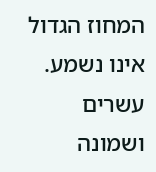המחוז הגדול אינו נשמע. עשרים ושמונה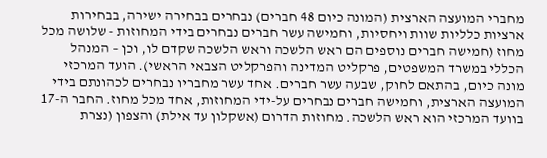מחברי המועצה הארצית (המונה כיום 48 חברים) נבחרים בבחירה ישירה, בבחירות ארציות כלליות שוות ויחסיות, וחמישה עשר חברים נבחרים בידי המחוזות - שלושה מכל מחוז (חמישה חברים נוספים הם ראש הלשכה וראש הלשכה שקדם לו, וכן – המנהל הכללי במשרד המשפטים, פרקליט המדינה והפרקליט הצבאי הראשי). הועד המרכזי מונה כיום, בהתאם לחוק, שבעה עשר חברים. אחד עשר מחבריו נבחרים לכהונתם בידי המועצה הארצית, וחמישה חברים נבחרים על-ידי המחוזות, אחד מכל מחוז. החבר ה-17 בוועד המרכזי הוא ראש הלשכה. מחוזות הדרום (אשקלון עד אילת) והצפון (נצרת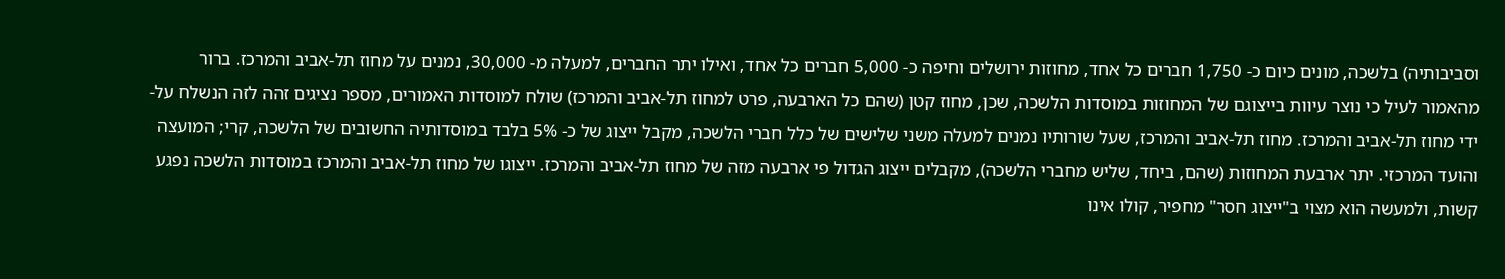וסביבותיה) בלשכה, מונים כיום כ- 1,750 חברים כל אחד, מחוזות ירושלים וחיפה כ- 5,000 חברים כל אחד, ואילו יתר החברים, למעלה מ- 30,000, נמנים על מחוז תל-אביב והמרכז. ברור מהאמור לעיל כי נוצר עיוות בייצוגם של המחוזות במוסדות הלשכה, שכן, מחוז קטן (שהם כל הארבעה, פרט למחוז תל-אביב והמרכז) שולח למוסדות האמורים, מספר נציגים זהה לזה הנשלח על-ידי מחוז תל-אביב והמרכז. מחוז תל-אביב והמרכז, שעל שורותיו נמנים למעלה משני שלישים של כלל חברי הלשכה, מקבל ייצוג של כ- 5% בלבד במוסדותיה החשובים של הלשכה, קרי; המועצה והועד המרכזי. יתר ארבעת המחוזות (שהם, ביחד, שליש מחברי הלשכה), מקבלים ייצוג הגדול פי ארבעה מזה של מחוז תל-אביב והמרכז. ייצוגו של מחוז תל-אביב והמרכז במוסדות הלשכה נפגע קשות, ולמעשה הוא מצוי ב"ייצוג חסר" מחפיר, קולו אינו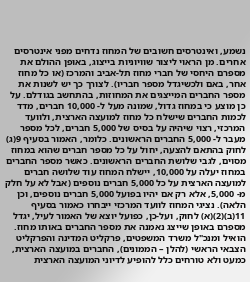נשמע, ואינטרסים חשובים של המחוז נדחים מפני אינטרסים אחרים. מן הראוי ליצור שוויוניות בייצוג, באופן ההולם את מספרם היחסי של חברי מחוז תל-אביב והמרכז (או כל מחוז אחר, באם ולכשיגדל מספר חבריו). לצורך כך יש לשנות את מספר החברים המייצגים את המחוזות, בהתחשב בגודלם. על כן מוצע כי במחוז גדול, שמונה מעל ל- 10,000 חברים, מדד לכמות החברים שישלח כל מחוז למועצה הארצית, ולוועד המרכזי, רצוי שיהיה על בסיס של 5,000 חברים, לכל מספר מעבר ל- 5,000 החברים הראשונים. כלומר, האמור בסעיף 9(ג) לחוק בהתאם להצעה, יחול על כל מספר חברים שהוא במחוז מסוים, לגבי שלושת החברים הראשונים. כאשר מספר החברים במחוז יעלה על 10,000, יישלח המחוז עוד שלושה חברים למועצה הארצית על כל 5,000 חברים נוספים (אבל לא על חלק מ- 5,000, אלא רק אם יהיו בפועל 5,000 חברים נוספים, וכן הלאה). נציגי המחוז לוועד המרכזי ייבחרו כאמור בסעיף 11(ב)(2)(א) לחוק, ועל-כן, כפועל יוצא של האמור לעיל, יגדל מספרם באופן שייצג נאמנה את מספר החברים באותו מחוז. הואיל ומנכ"ל משרד המשפטים, פרקליט המדינה והפרקליט הצבאי הראשי (להלן – הממונים), החברים במועצה הארצית, כמעט ולא טורחים כלל להופיע לדיוני המועצה הארצית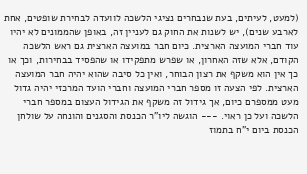(למעט, לעיתים, בעת שנבחרים נציגי הלשכה לוועדה לבחירת שופטים, אחת לארבע שנים), יש לשנות את החוק גם לעניין זה, באופן שהממונים לא יהיו עוד חברי המועצה הארצית. כיום חבר במועצה הארצית גם ראש הלשכה הקודם, אלא שזה האחרון, או שפרש מתפקידו או שהפסיד בבחירות, וכך או כך אין הוא משקף את רצון הבוחר, ואין כל סיבה שהוא יהיה חבר המועצה הארצית. לפי הצעה זו מספר חברי המועצה וחברי הועד המרכזי יהיה גדול מעט ממספרם כיום, אך גידול זה משקף את הגידול העצום במספר חברי הלשכה ועל כן ראוי. --- הוגשה ליו"ר הכנסת והסגנים והונחה על שולחן הכנסת ביום י"ח בתמוז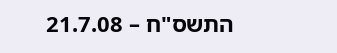התשס"ח – 21.7.08